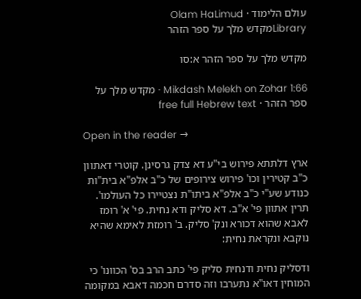עולם הלימוד · Olam HaLimud
Libraryמקדש מלך על ספר הזהר

מקדש מלך על ספר הזהר א:סו

Mikdash Melekh on Zohar 1:66 · מקדש מלך על ספר הזהר · free full Hebrew text

Open in the reader →

ארץ דלתתא פירוש בי"ע דא צדק גרסינן. קוטרי דאתוון כ"ב קטירין וכו' פירוש צירופים של כ"ב אלפ"א בית"ות כנודע שע"י כ"ב אלפ"א ביתו"ת נצטיירו כל העולמו'. תרין אתוון פי' א"ב. דא סליק ודא נחית. פי' א' רומז לאבא שהוא דכורא ונק' סליק. ב' רומזת לאימא שהיא נוקבא ונקראת נחית:

ודסליק נחית ודנחית סליק פי' כתב הרב בס' הכוונו' כי המוחין דאו"א נתערבו וזה סדרם חכמה דאבא במקומה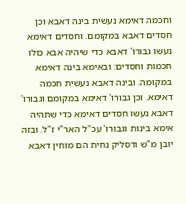וחכמה דאימא נעשית בינה דאבא וכן חסדים דאבא במקומם. וחסדים דאימא נעשו גבורו' דאבא כדי שיהיה אבא כולו חכמות וחסדים: ובאימא בינה דאימא במקומה. ובינה דאבא נעשית חכמה דאימא. וכן גבורו' דאימא במקומם וגבורו' דאבא נעשו חסדים דאימא כדי שתהיה אימא בינות וגבורו' עכ"ל האר"י ז"ל. ובזה יובן מ"ש ודסליק נחית הם מוחין דאבא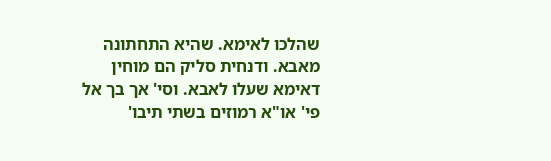שהלכו לאימא. שהיא התחתונה מאבא. ודנחית סליק הם מוחין דאימא שעלו לאבא. וסי' אך בך אל פי' או"א רמוזים בשתי תיבו'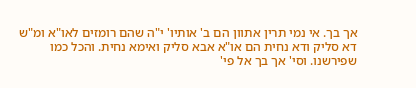אך בך. אי נמי תרין אתוון הם ב' אותיו' י"ה שהם רומזים לאו"א ומ"ש דא סליק ודא נחית הם או"א אבא סליק ואימא נחית. והכל כמו שפירשנו. וסי' אך בך אל פי'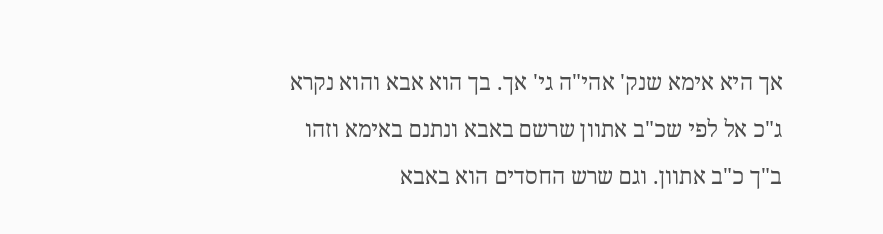אך היא אימא שנק' אהי"ה גי' אך. בך הוא אבא והוא נקרא ג"כ אל לפי שכ"ב אתוון שרשם באבא ונתנם באימא וזהו ב"ך כ"ב אתוון. וגם שרש החסדים הוא באבא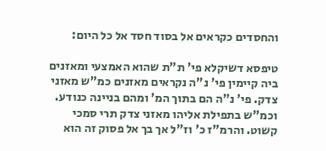והחסדים כקראים אל בסוד חסד אל כל היום:

טיפסא דשיקלא פי' ת"ת שהוא האמצעי ומאזנים ביה קיימין פי' נ"ה נקראים מאזנים כמ"ש מאזני צדק. פי' נ"ה הם בתוך המ' ומהם בניינה כנודע. וכמ"ש בתפילת אליהו מאזני צדק תרי סמכי קשוט. והרמ"ז כ' וז"ל אך בך אל פסוק זה הוא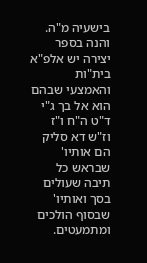בישעיה מ"ה. והנה בספר יצירה יש אלפ"א בית"ות והאמצעי שבהם הוא אל בך ג"י ד"ט ה"ח ו"ז וז"ש דא סליק הם אותיו' שבראש כל תיבה שעולים בסך ואותיו' שבסוף הולכים ומתמעטים.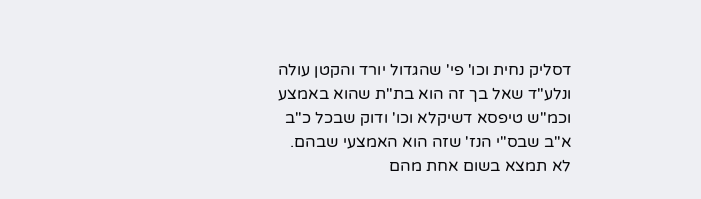דסליק נחית וכו' פי' שהגדול יורד והקטן עולה ונלע"ד שאל בך זה הוא בת"ת שהוא באמצע וכמ"ש טיפסא דשיקלא וכו' ודוק שבכל כ"ב א"ב שבס"י הנז' שזה הוא האמצעי שבהם. לא תמצא בשום אחת מהם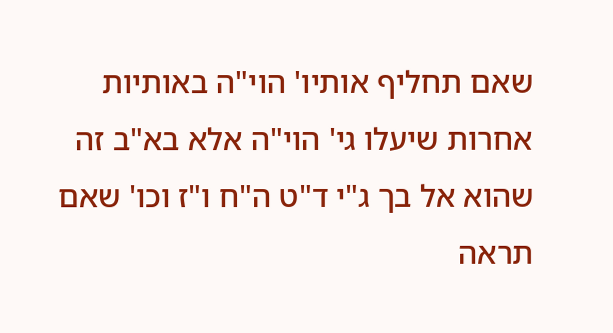שאם תחליף אותיו' הוי"ה באותיות אחרות שיעלו גי' הוי"ה אלא בא"ב זה שהוא אל בך ג"י ד"ט ה"ח ו"ז וכו' שאם תראה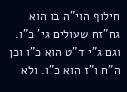חילוף הוי"ה בו הוא גח"זח שעולים גי' כ"ו. וגם ג"י ד"ט הוא כ"ו וכן ה"ח ו"ז הוא כ"ו. ולא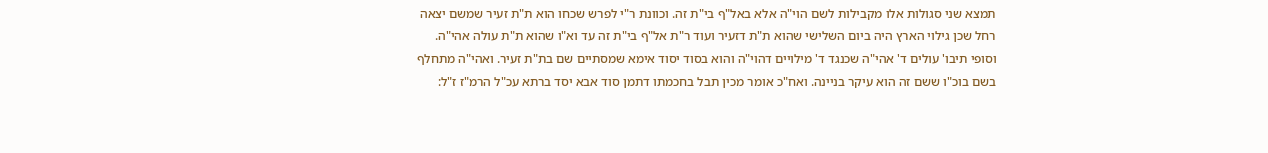תמצא שני סגולות אלו מקבילות לשם הוי"ה אלא באל"ף בי"ת זה. וכוונת ר"י לפרש שכחו הוא ת"ת זעיר שמשם יצאה רחל שכן גילוי הארץ היה ביום השלישי שהוא ת"ת דזעיר ועוד ר"ת אל"ף בי"ת זה עד וא"ו שהוא ת"ת עולה אהי"ה. וסופי תיבו' עולים ד' אהי"ה שכנגד ד' מילויים דהוי"ה והוא בסוד יסוד אימא שמסתיים שם בת"ת זעיר. ואהי"ה מתחלף בשם בוכ"ו ששם זה הוא עיקר בניינה. ואח"כ אומר מכין תבל בחכמתו דתמן סוד אבא יסד ברתא עכ"ל הרמ"ז ז"ל: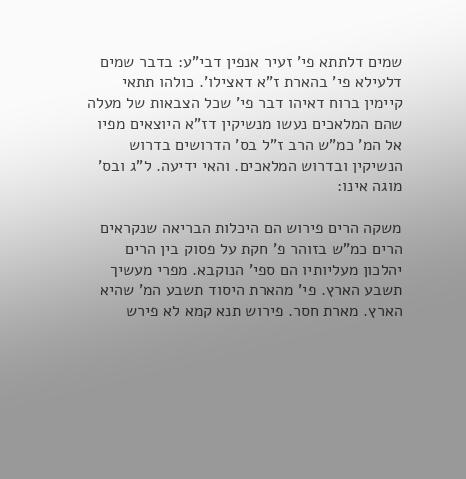שמים דלתתא פי' זעיר אנפין דבי"ע: בדבר שמים דלעילא פי' בהארת ז"א דאצילו'. כולהו תתאי קיימין ברוח דאיהו דבר פי' שכל הצבאות של מעלה שהם המלאכים נעשו מנשיקין דז"א היוצאים מפיו אל המ' כמ"ש הרב ז"ל בס' הדרושים בדרוש הנשיקין ובדרוש המלאכים. והאי ידיעה. ל"ג ובס' מוגה אינו:

משקה הרים פירוש הם היכלות הבריאה שנקראים הרים כמ"ש בזוהר פ' חקת על פסוק בין הרים יהלכון מעליותיו הם ספי' הנוקבא. מפרי מעשיך תשבע הארץ. פי' מהארת היסוד תשבע המ' שהיא הארץ. מארת חסר. פירוש תנא קמא לא פירש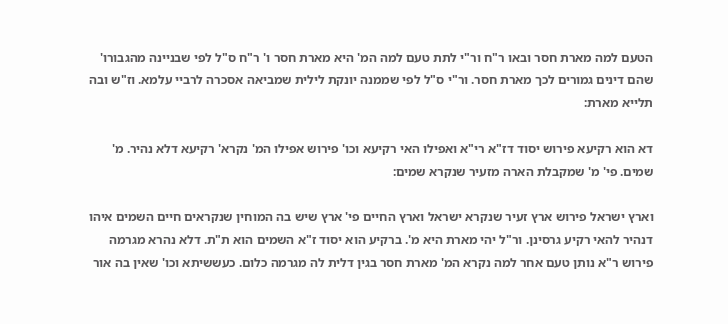הטעם למה מארת חסר ובאו ר"ח ור"י לתת טעם למה המ' היא מארת חסר ו' ר"ח ס"ל לפי שבניינה מהגבורו' שהם דינים גמורים לכך מארת חסר. ור"י ס"ל לפי שממנה יונקת לילית שמביאה אסכרה לרביי עלמא. וז"ש ובה תלייא מארת:

דא הוא רקיעא פירוש יסוד דז"א רי"א ואפילו האי רקיעא וכו' פירוש אפילו המ' נקרא' רקיעא דלא נהיר. מ' שמים. פי' מ' שמקבלת הארה מזעיר שנקרא שמים:

וארץ ישראל פירוש ארץ זעיר שנקרא ישראל וארץ החיים פי' ארץ שיש בה המוחין שנקראים חיים השמים איהו דנהיר להאי רקיע גרסינן. ור"ל יהי מארת היא מ'. ברקיע הוא יסוד ז"א השמים הוא ת"ת. דלא נהרא מגרמה פירוש ר"א נותן טעם אחר למה נקרא המ' מארת חסר בגין דלית לה מגרמה כלום. כעששיתא וכו' שאין בה אור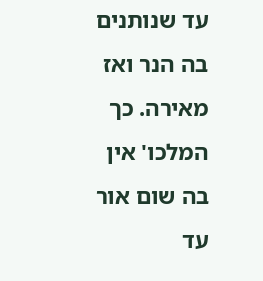עד שנותנים בה הנר ואז מאירה. כך המלכו' אין בה שום אור עד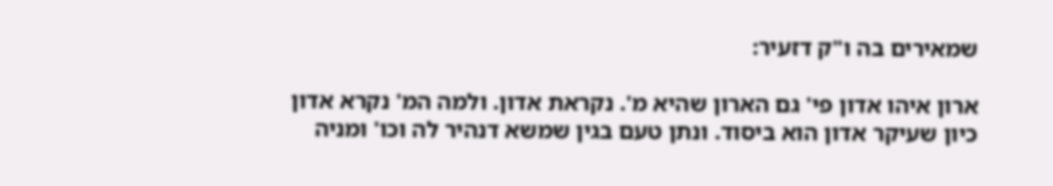שמאירים בה ו"ק דזעיר:

ארון איהו אדון פי' גם הארון שהיא מ'. נקראת אדון. ולמה המ' נקרא אדון כיון שעיקר אדון הוא ביסוד. ונתן טעם בגין שמשא דנהיר לה וכו' ומניה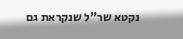נקטא שר"ל שנקראת גם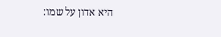היא אדון על שמו: